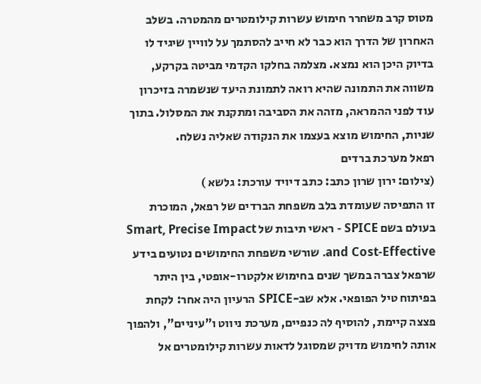מטוס קרב משחרר חימוש עשרות קילומטרים מהמטרה. בשלב האחרון של הדרך הוא כבר לא חייב להסתמך על לוויין שיגיד לו בדיוק היכן הוא נמצא. מצלמה בחלקו הקדמי מביטה בקרקע, משווה את התמונה שהיא רואה לתמונת היעד שנשמרה בזיכרון עוד לפני ההמראה, מזהה את הסביבה ומתקנת את המסלול. בתוך שניות, החימוש מוצא בעצמו את הנקודה שאליה נשלח.
רפאל מערכת ברדים
(צילום: ירון שרון כתב: כתב דיויד עורכת: גלשא )
זו התפיסה שעומדת בלב משפחת הברדים של רפאל, המוכרת בעולם בשם SPICE - ראשי תיבות של Smart, Precise Impact and Cost-Effective. שורשי משפחת החימושים נטועים בידע שרפאל צברה במשך שנים בחימוש אלקטרו-אופטי, בין היתר בפיתוח טיל הפופאי. אלא שב-SPICE הרעיון היה אחר: לקחת פצצה קיימת, להוסיף לה כנפיים, מערכת ניווט ו"עיניים", ולהפוך אותה לחימוש מדויק שמסוגל לדאות עשרות קילומטרים אל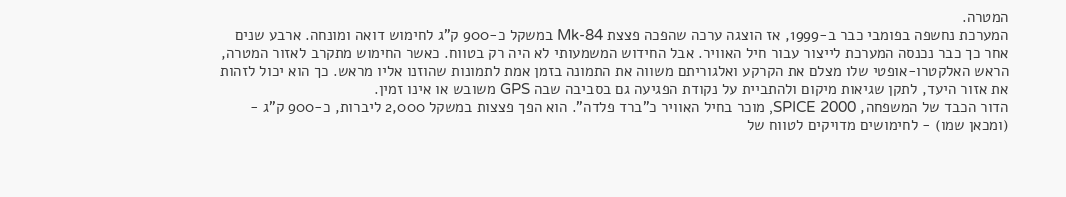המטרה.
המערכת נחשפה בפומבי כבר ב-1999, אז הוצגה ערכה שהפכה פצצת Mk-84 במשקל כ-900 ק"ג לחימוש דואה ומונחה. ארבע שנים אחר כך כבר נכנסה המערכת לייצור עבור חיל האוויר. אבל החידוש המשמעותי לא היה רק בטווח. כאשר החימוש מתקרב לאזור המטרה, הראש האלקטרו-אופטי שלו מצלם את הקרקע ואלגוריתם משווה את התמונה בזמן אמת לתמונות שהוזנו אליו מראש. כך הוא יכול לזהות את אזור היעד, לתקן שגיאות מיקום ולהתביית על נקודת הפגיעה גם בסביבה שבה GPS משובש או אינו זמין.
הדור הכבד של המשפחה, SPICE 2000, מוכר בחיל האוויר כ"ברד פלדה". הוא הפך פצצות במשקל 2,000 ליברות, כ-900 ק"ג - (ומכאן שמו) - לחימושים מדויקים לטווח של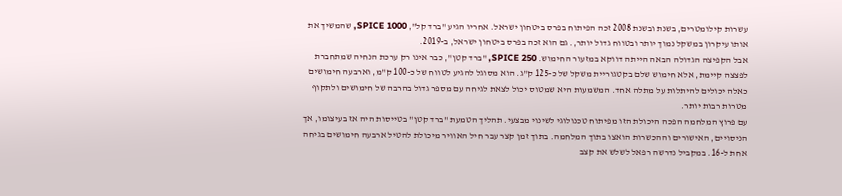עשרות קילומטרים, בשנת ובשנת 2008 זכה הפיתוח בפרס ביטחון ישראל. אחריו הגיע "ברד קל", SPICE 1000, שהמשיך את אותו עיקרון במשקל נמוך יותר ובטווח גדול יותר,. גם הוא זכה בפרס ביטחון ישראל, ב-2019.
אבל הקפיצה הגדולה הבאה הייתה דווקא במזעור החימוש. SPICE 250, "ברד קטן", כבר אינו רק ערכת הנחיה שמתחברת לפצצה קיימת, אלא חימוש שלם בקטגוריית משקל של כ-125 ק"ג. הוא מסוגל להגיע לטווח של כ-100 ק"מ, וארבעה חימושים כאלה יכולים להיתלות על מתלה אחד. המשמעות היא שמטוס יכול לצאת לגיחה עם מספר גדול בהרבה של חימושים ולתקוף מטרות רבות יותר.
עם פרוץ המלחמה הפכה היכולת הזו מפיתוח טכנולוגי לשינוי מבצעי. תהליך הטמעת "ברד קטן" בטייסות היה אז בעיצומו, אך הניסויים, האישורים וההכשרות הואצו בתוך המלחמה. בתוך זמן קצר עבר חיל האוויר מיכולת להטיל ארבעה חימושים בגיחה אחת ל-16. במקביל נדרשה רפאל לשלש את קצב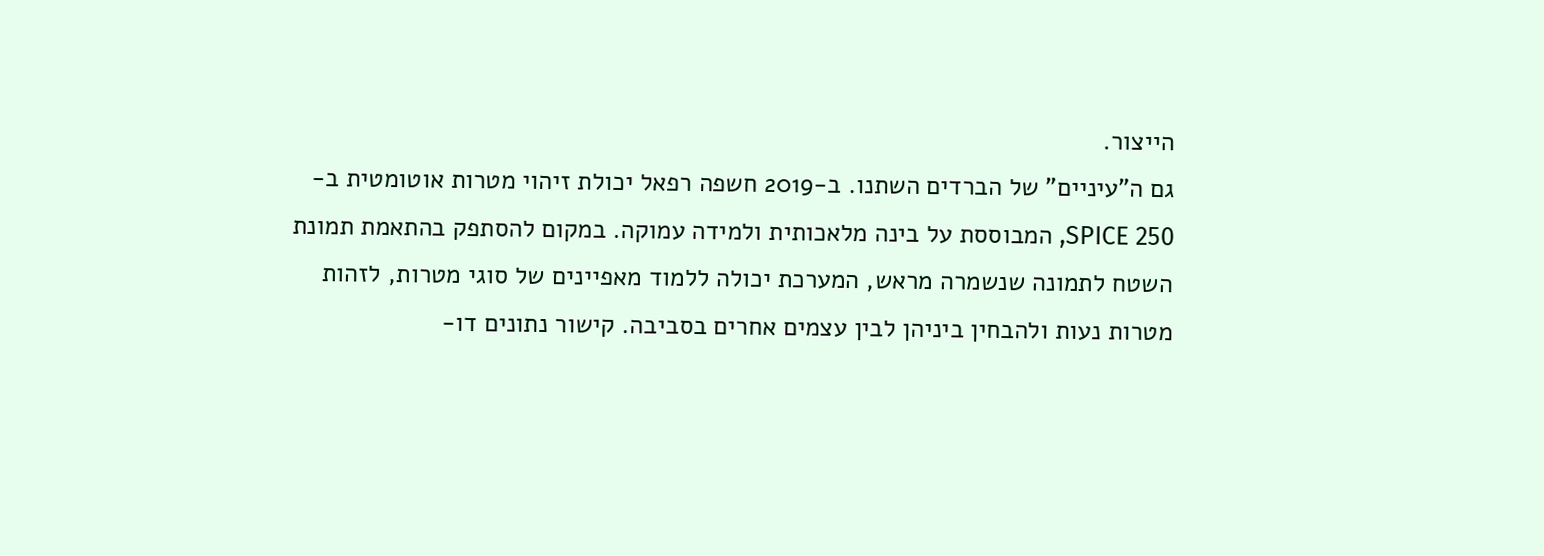הייצור.
גם ה"עיניים" של הברדים השתנו. ב-2019 חשפה רפאל יכולת זיהוי מטרות אוטומטית ב-SPICE 250, המבוססת על בינה מלאכותית ולמידה עמוקה. במקום להסתפק בהתאמת תמונת השטח לתמונה שנשמרה מראש, המערכת יכולה ללמוד מאפיינים של סוגי מטרות, לזהות מטרות נעות ולהבחין ביניהן לבין עצמים אחרים בסביבה. קישור נתונים דו-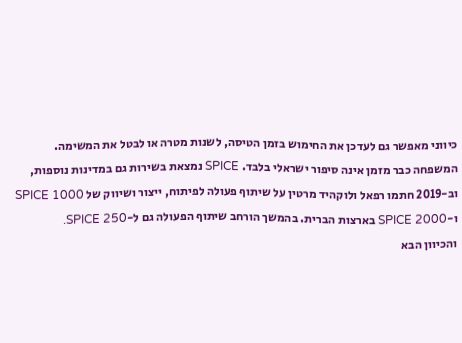כיווני מאפשר גם לעדכן את החימוש בזמן הטיסה, לשנות מטרה או לבטל את המשימה.
המשפחה כבר מזמן אינה סיפור ישראלי בלבד. SPICE נמצאת בשירות גם במדינות נוספות, וב-2019 חתמו רפאל ולוקהיד מרטין על שיתוף פעולה לפיתוח, ייצור ושיווק של SPICE 1000 ו-SPICE 2000 בארצות הברית. בהמשך הורחב שיתוף הפעולה גם ל-SPICE 250.
והכיוון הבא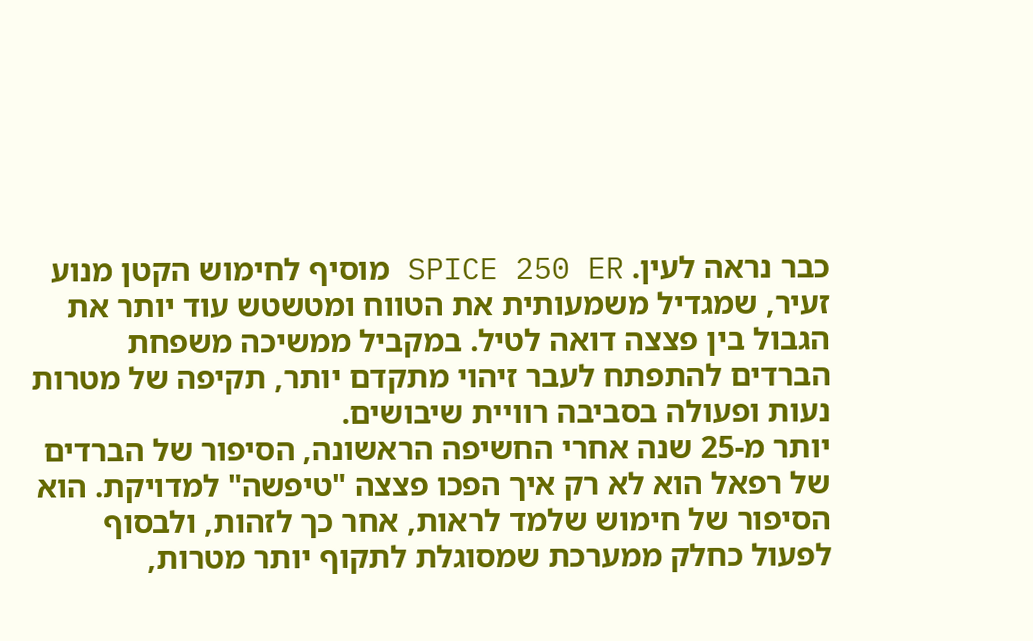כבר נראה לעין. SPICE 250 ER מוסיף לחימוש הקטן מנוע זעיר, שמגדיל משמעותית את הטווח ומטשטש עוד יותר את הגבול בין פצצה דואה לטיל. במקביל ממשיכה משפחת הברדים להתפתח לעבר זיהוי מתקדם יותר, תקיפה של מטרות נעות ופעולה בסביבה רוויית שיבושים.
יותר מ-25 שנה אחרי החשיפה הראשונה, הסיפור של הברדים של רפאל הוא לא רק איך הפכו פצצה "טיפשה" למדויקת. הוא הסיפור של חימוש שלמד לראות, אחר כך לזהות, ולבסוף לפעול כחלק ממערכת שמסוגלת לתקוף יותר מטרות,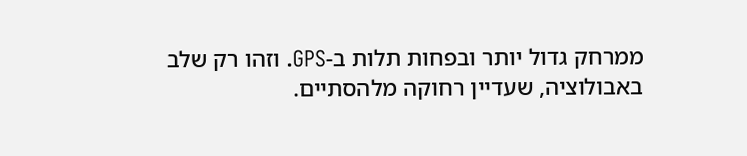ממרחק גדול יותר ובפחות תלות ב-GPS. וזהו רק שלב באבולוציה, שעדיין רחוקה מלהסתיים.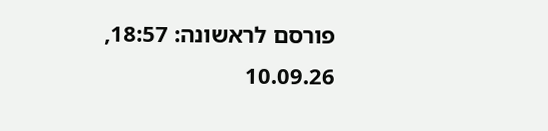פורסם לראשונה: 18:57, 10.09.26